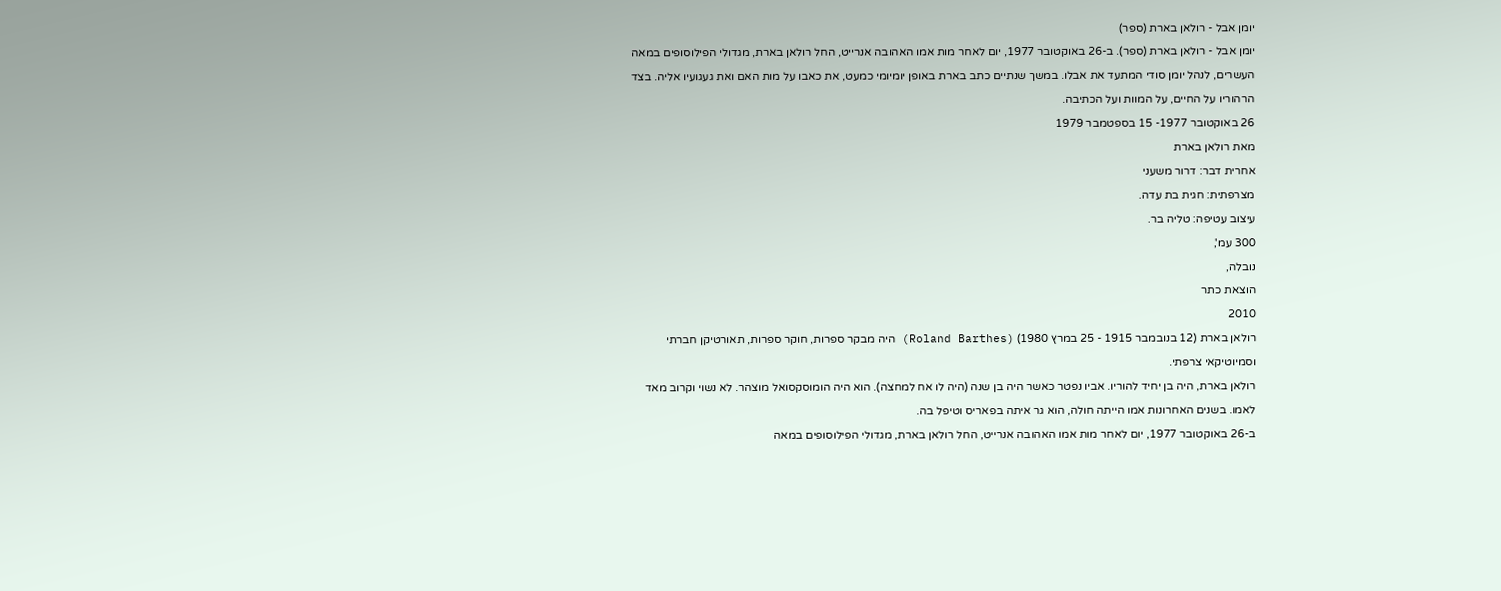יומן אבל - רולאן בארת (ספר)
יומן אבל - רולאן בארת (ספר). ב-26 באוקטובר 1977, יום לאחר מות אמו האהובה אנרייט, החל רולאן בארת, מגדולי הפילוסופים במאה העשרים, לנהל יומן סודי המתעד את אבלו. במשך שנתיים כתב בארת באופן יומיומי כמעט, את כאבו על מות האם ואת געגועיו אליה. בצד הרהוריו על החיים, על המוות ועל הכתיבה.
26 באוקטובר 1977- 15 בספטמבר 1979
מאת רולאן בארת
אחרית דבר: דרור משעני
מצרפתית: חגית בת עדה.
עיצוב עטיפה: טליה בר.
300 עמ',
נובלה,
הוצאת כתר
2010
רולאן בארת (12 בנובמבר 1915 - 25 במרץ 1980) (Roland Barthes) היה מבקר ספרות, חוקר ספרות, תאורטיקן חברתי וסמיוטיקאי צרפתי.
רולאן בארת, היה בן יחיד להוריו. אביו נפטר כאשר היה בן שנה (היה לו אח למחצה). הוא היה הומוסקסואל מוצהר. לא נשוי וקרוב מאד לאמו. בשנים האחרונות אמו הייתה חולה, הוא גר איתה בפאריס וטיפל בה.
ב-26 באוקטובר 1977, יום לאחר מות אמו האהובה אנרייט, החל רולאן בארת, מגדולי הפילוסופים במאה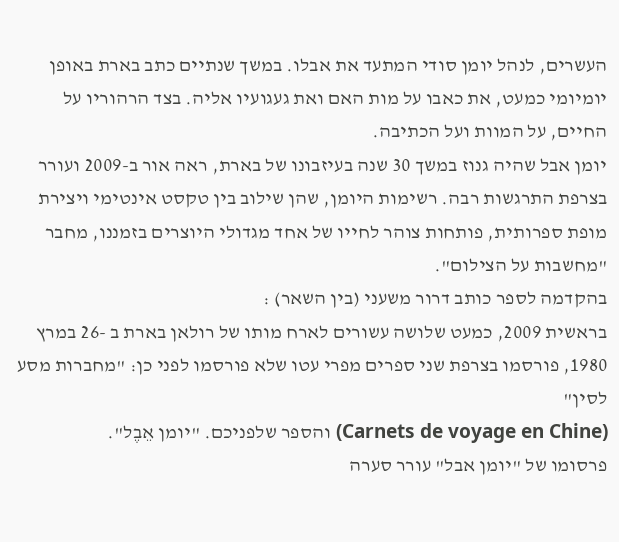העשרים, לנהל יומן סודי המתעד את אבלו. במשך שנתיים כתב בארת באופן יומיומי כמעט, את כאבו על מות האם ואת געגועיו אליה. בצד הרהוריו על החיים, על המוות ועל הכתיבה.
יומן אבל שהיה גנוז במשך 30 שנה בעיזבונו של בארת, ראה אור ב-2009 ועורר בצרפת התרגשות רבה. רשימות היומן, שהן שילוב בין טקסט אינטימי ויצירת מופת ספרותית, פותחות צוהר לחייו של אחד מגדולי היוצרים בזמננו, מחבר "מחשבות על הצילום".
בהקדמה לספר כותב דרור משעני (בין השאר) :
בראשית 2009, כמעט שלושה עשורים לארח מותו של רולאן בארת ב -26 במרץ 1980, פורסמו בצרפת שני ספרים מפרי עטו שלא פורסמו לפני כן: "מחברות מסע לסין"
(Carnets de voyage en Chine) והספר שלפניכם. "יומן אֵבֶל".
פרסומו של "יומן אבל" עורר סערה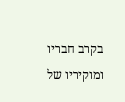בקרב חבריו ומוקיריו של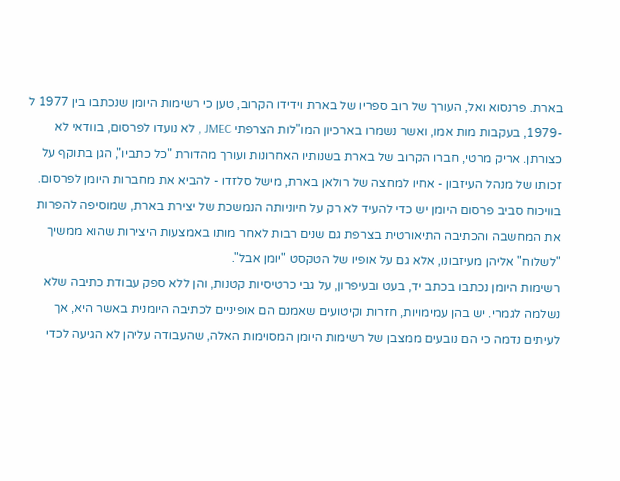בארת. פרנסוא ואל, העורך של רוב ספריו של בארת וידידו הקרוב, טען כי רשימות היומן שנכתבו בין 1977 ל -1979, בעקבות מות אמו, ואשר נשמרו בארכיון המו"לות הצרפתי JMEC , לא נועדו לפרסום, בוודאי לא כצורתן. אריק מרטי, חברו הקרוב של בארת בשנותיו האחרונות ועורך מהדורת "כל כתביו", הגן בתוקף על זכותו של מנהל העיזבון - אחיו למחצה של רולאן בארת, מישל סלזדו - להביא את מחברות היומן לפרסום.
בוויכוח סביב פרסום היומן יש כדי להעיד לא רק על חיוניותה הנמשכת של יצירת בארת, שמוסיפה להפרות את המחשבה והכתיבה התיאורטית בצרפת גם שנים רבות לאחר מותו באמצעות היצירות שהוא ממשיך "לשלוח" אליהן מעיזבונו, אלא גם על אופיו של הטקסט "יומן אבל".
רשימות היומן נכתבו בכתב יד, בעט ובעיפרון, על גבי כרטיסיות קטנות, והן ללא ספק עבודת כתיבה שלא נשלמה לגמרי. יש בהן עמימויות, חזרות וקיטועים שאמנם הם אופיניים לכתיבה היומנית באשר היא, אך לעיתים נדמה כי הם נובעים ממצבן של רשימות היומן המסוימות האלה, שהעבודה עליהן לא הגיעה לכדי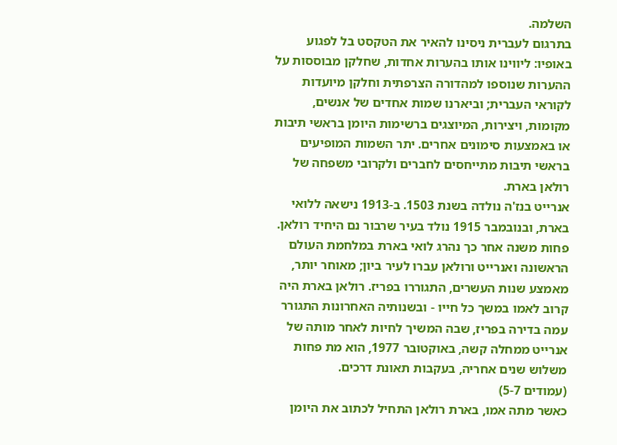השלמה.
בתרגום לעברית ניסינו להאיר את הטקסט בל לפגוע באופיו: ליווינו אותו בהערות אחדות, שחלקן מבוססות על ההערות שנוספו למהדורה הצרפתית וחלקן מיועדות לקוראי העברית; וביארנו שמות אחדים של אנשים, מקומות, ויצירות, המיוצגים ברשימות היומן בראשי תיבות או באמצעות סימונים אחרים. יתר השמות המופיעים בראשי תיבות מתייחסים לחברים ולקרובי משפחה של רולאן בארת.
אנרייט בנז'ה נולדה בשנת 1503. ב-1913 נישאה ללואי בארת, ובנובמבר 1915 נולד בעיר שרבור נם היחיד רולאן. פחות משנה אחר כך נהרג לואי בארת במלחמת העולם הראשונה ואנרייט ורולאן עברו לעיר ביון; מאוחר יותר, מאמצע שנות העשרים, התגוררו בפריז. רולאן בארת היה קרוב לאמו במשך כל חייו - ובשנותיה האחרונות התגורר עמה בדירה בפריז, שבה המשיך לחיות לאחר מותה של אנרייט ממחלה קשה, באוקטובר 1977, הוא מת פחות משלוש שנים אחריה, בעקבות תאונת דרכים.
(עמודים 5-7)
כאשר מתה אמו, בארת רולאן התחיל לכתוב את היומן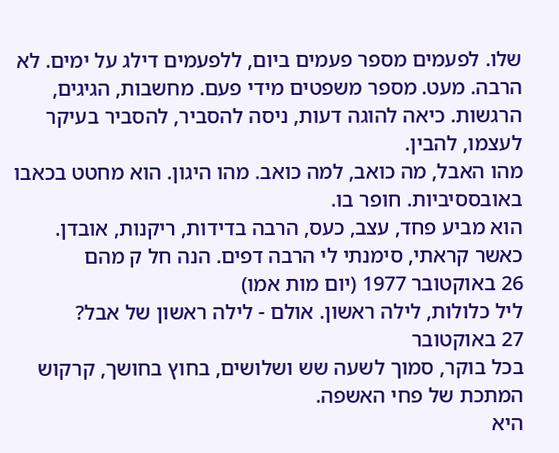שלו. לפעמים מספר פעמים ביום, ללפעמים דילג על ימים. לא הרבה. מעט. מספר משפטים מידי פעם. מחשבות, הגיגים, הרגשות. כיאה להוגה דעות, ניסה להסביר, להסביר בעיקר לעצמו, להבין.
מהו האבל, מה כואב, למה כואב. מהו היגון. הוא מחטט בכאבו באובססיביות. חופר בו.
הוא מביע פחד, עצב, כעס, הרבה בדידות, ריקנות, אובדן.
כאשר קראתי, סימנתי לי הרבה דפים. הנה חל ק מהם
26 באוקטובר 1977 (יום מות אמו)
ליל כלולות, לילה ראשון. אולם - לילה ראשון של אבל?
27 באוקטובר
בכל בוקר, סמוך לשעה שש ושלושים, בחוץ בחושך, קרקוש המתכת של פחי האשפה.
היא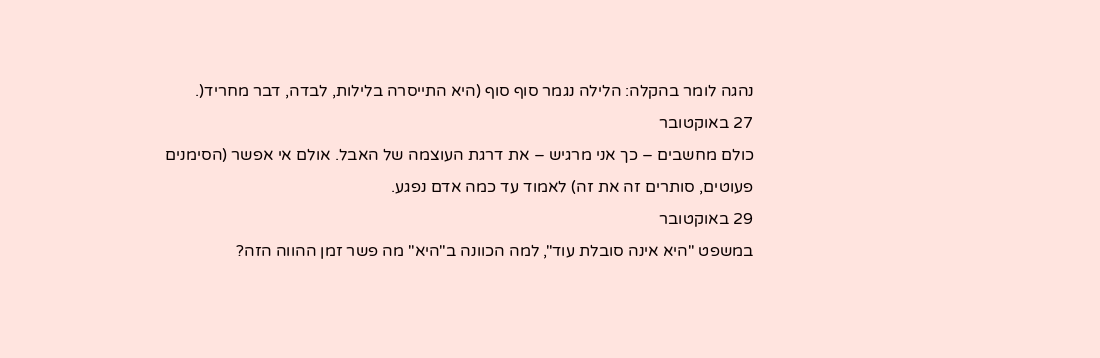נהגה לומר בהקלה: הלילה נגמר סוף סוף (היא התייסרה בלילות, לבדה, דבר מחריד(.
27 באוקטובר
כולם מחשבים – כך אני מרגיש – את דרגת העוצמה של האבל. אולם אי אפשר (הסימנים פעוטים, סותרים זה את זה) לאמוד עד כמה אדם נפגע.
29 באוקטובר
במשפט "היא אינה סובלת עוד", למה הכוונה ב"היא" מה פשר זמן ההווה הזה?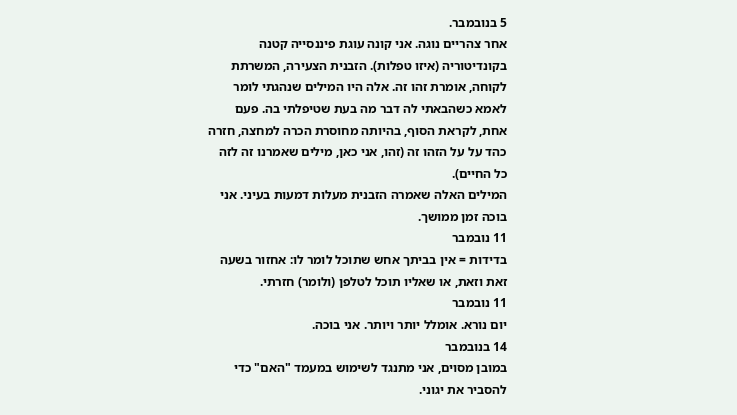5 בנובמבר.
אחר צהריים נוגה. אני קונה עוגת פיננסייה קטנה בקונדיטוריה (איזו טפלות). הזבנית הצעירה, המשרתת לקוחה, אומרת זהו זה. אלה היו המילים שנהגתי לומר לאמא כשהבאתי לה דבר מה בעת שטיפלתי בה. פעם אחת, לקראת הסוף, בהיותה מחוסרת הכרה למחצה, חזרה כהד על על הזהו זה (זהו, אני כאן, מילים שאמרנו זה לזה כל החיים).
המילים האלה שאמרה הזבנית מעלות דמעות בעיני. אני בוכה זמן ממושך.
11 נובמבר
בדידות = אין בביתך אחש שתוכל לומר לו: אחזור בשעה זאת וזאת, או שאליו תוכל לטלפן (ולומר) חזרתי.
11 נובמבר
יום נורא. אומלל יותר ויותר. אני בוכה.
14 בנובמבר
במובן מסוים, אני מתנגד לשימוש במעמד "האם" כדי להסביר את יגוני.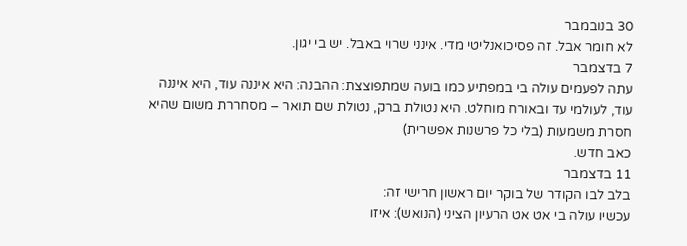30 בנובמבר
לא חומר אבל. זה פסיכואנליטי מדי. אינני שרוי באבל. יש בי יגון.
7 בדצמבר
עתה לפעמים עולה בי במפתיע כמו בועה שמתפוצצת: ההבנה: היא איננה עוד, היא איננה עוד, לעולמי עד ובאורח מוחלט. היא נטולת ברק, נטולת שם תואר – מסחררת משום שהיא חסרת משמעות (בלי כל פרשנות אפשרית)
כאב חדש.
11 בדצמבר
בלב לבו הקודר של בוקר יום ראשון חרישי זה:
עכשיו עולה בי אט אט הרעיון הציני (הנואש): איזו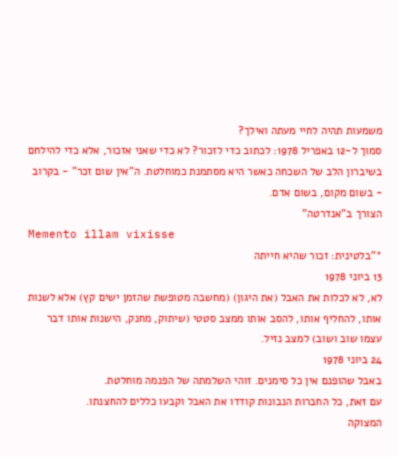משמעות תהיה לחיי מעתה ואילך?
סמוך ל-12 באפריל 1978: לכתוב כדי לזכור? לא כדי שאני אזכור, אלא כדי להילחם בשיברון הלב של השכחה כאשר היא מסתמנת כמוחלטת. ה"אין שום זכר" - בקרוב - בשום מקום, בשום אדם.
הצורך ב"אנדרטה"
Memento illam vixisse
*"בלטינית: זכור שהיא חייתה
13 ביוני 1978
לא, לא לכלות את האבל (את היגון) (מחשבה מטופשת שהזמן ישים קץ) אלא לשנות אותו, להחליף אותו, להסב אותו ממצב סטטי (שיתוק, מחנק, הישנות אותו דבר עצמו שוב ושוב) למצב נזיל.
24 ביוני 1978
באבל שהופנם אין כל סימנים. זוהי השלמתה של הפנמה מוחלטת.
עם זאת, כל החברות הנבונות קודדו את האבל וקבעו כללים להחצנתו.
המצוקה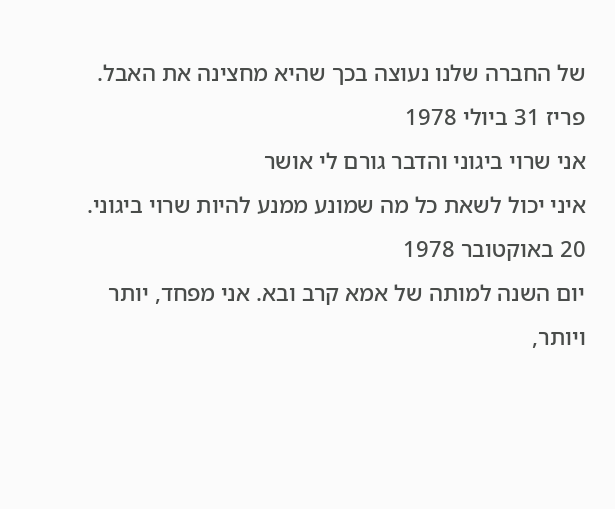של החברה שלנו נעוצה בכך שהיא מחצינה את האבל.
פריז 31 ביולי 1978
אני שרוי ביגוני והדבר גורם לי אושר
איני יכול לשאת כל מה שמונע ממנע להיות שרוי ביגוני.
20 באוקטובר 1978
יום השנה למותה של אמא קרב ובא. אני מפחד, יותר ויותר,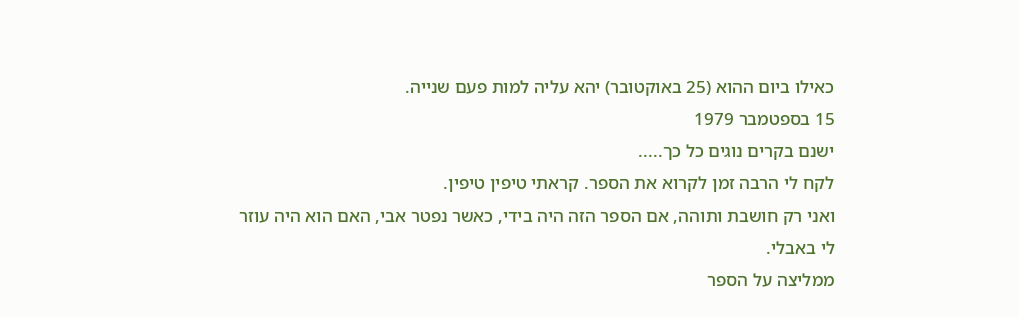כאילו ביום ההוא (25 באוקטובר) יהא עליה למות פעם שנייה.
15 בספטמבר 1979
ישנם בקרים נוגים כל כך.....
לקח לי הרבה זמן לקרוא את הספר. קראתי טיפין טיפין.
ואני רק חושבת ותוהה, אם הספר הזה היה בידי, כאשר נפטר אבי, האם הוא היה עוזר לי באבלי.
ממליצה על הספר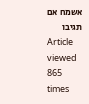אשמח אם תגיבו
Article viewed 865 times